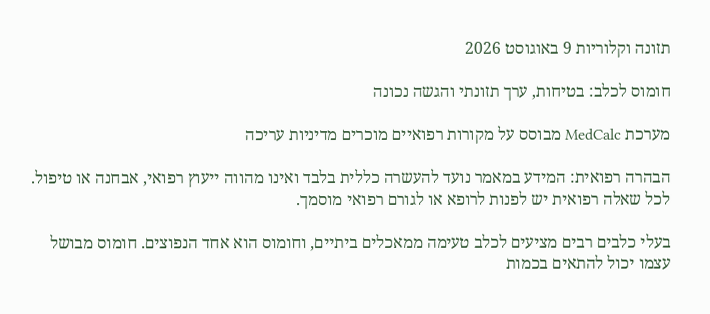תזונה וקלוריות 9 באוגוסט 2026

חומוס לכלב: בטיחות, ערך תזונתי והגשה נכונה

מערכת MedCalc מבוסס על מקורות רפואיים מוכרים מדיניות עריכה

הבהרה רפואית: המידע במאמר נועד להעשרה כללית בלבד ואינו מהווה ייעוץ רפואי, אבחנה או טיפול. לכל שאלה רפואית יש לפנות לרופא או לגורם רפואי מוסמך.

בעלי כלבים רבים מציעים לכלב טעימה ממאכלים ביתיים, וחומוס הוא אחד הנפוצים. חומוס מבושל עצמו יכול להתאים בכמות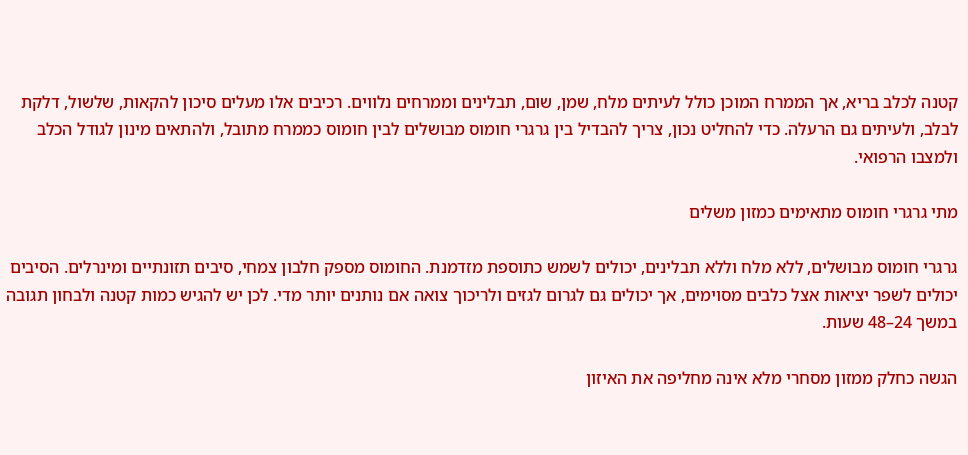קטנה לכלב בריא, אך הממרח המוכן כולל לעיתים מלח, שמן, שום, תבלינים וממרחים נלווים. רכיבים אלו מעלים סיכון להקאות, שלשול, דלקת לבלב, ולעיתים גם הרעלה. כדי להחליט נכון, צריך להבדיל בין גרגרי חומוס מבושלים לבין חומוס כממרח מתובל, ולהתאים מינון לגודל הכלב ולמצבו הרפואי.

מתי גרגרי חומוס מתאימים כמזון משלים

גרגרי חומוס מבושלים, ללא מלח וללא תבלינים, יכולים לשמש כתוספת מזדמנת. החומוס מספק חלבון צמחי, סיבים תזונתיים ומינרלים. הסיבים יכולים לשפר יציאות אצל כלבים מסוימים, אך יכולים גם לגרום לגזים ולריכוך צואה אם נותנים יותר מדי. לכן יש להגיש כמות קטנה ולבחון תגובה במשך 24–48 שעות.

הגשה כחלק ממזון מסחרי מלא אינה מחליפה את האיזון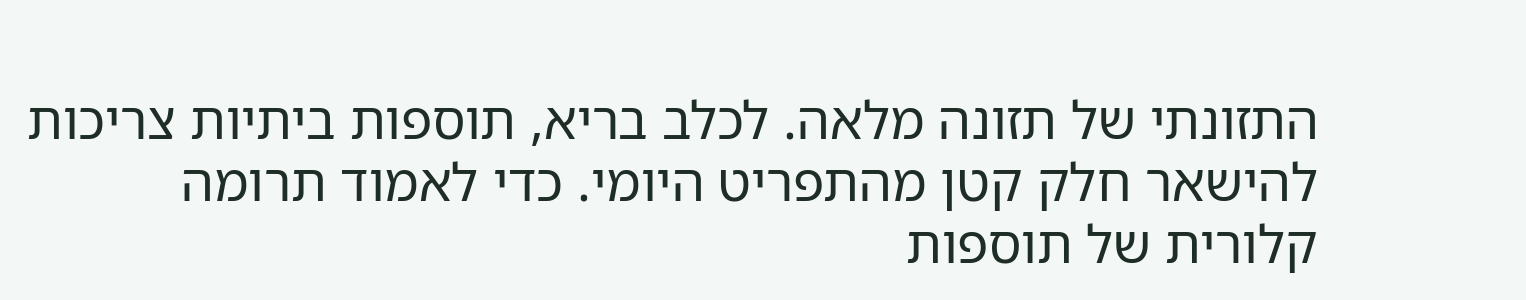התזונתי של תזונה מלאה. לכלב בריא, תוספות ביתיות צריכות להישאר חלק קטן מהתפריט היומי. כדי לאמוד תרומה קלורית של תוספות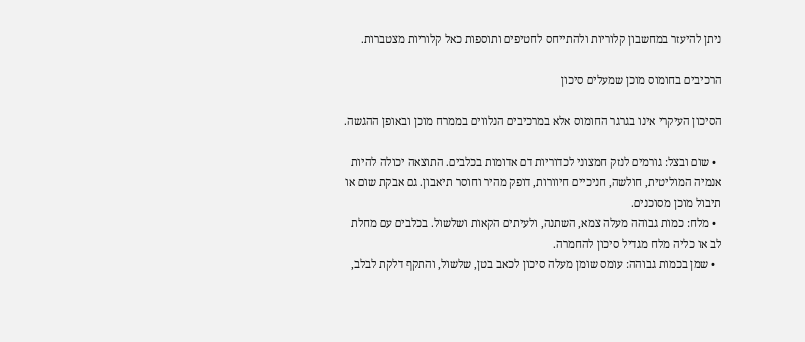ניתן להיעזר במחשבון קלוריות ולהתייחס לחטיפים ותוספות כאל קלוריות מצטברות.

הרכיבים בחומוס מוכן שמעלים סיכון

הסיכון העיקרי אינו בגרגר החומוס אלא במרכיבים הנלווים בממרח מוכן ובאופן ההגשה.

  • שום ובצל: גורמים לנזק חמצוני לכדוריות דם אדומות בכלבים. התוצאה יכולה להיות אנמיה המוליטית, חולשה, חניכיים חיוורות, דופק מהיר וחוסר תיאבון. גם אבקת שום או תיבול מוכן מסוכנים.
  • מלח: כמות גבוהה מעלה צמא, השתנה, ולעיתים הקאות ושלשול. בכלבים עם מחלת לב או כליה מלח מגדיל סיכון להחמרה.
  • שמן בכמות גבוהה: עומס שומן מעלה סיכון לכאב בטן, שלשול, והתקף דלקת לבלב,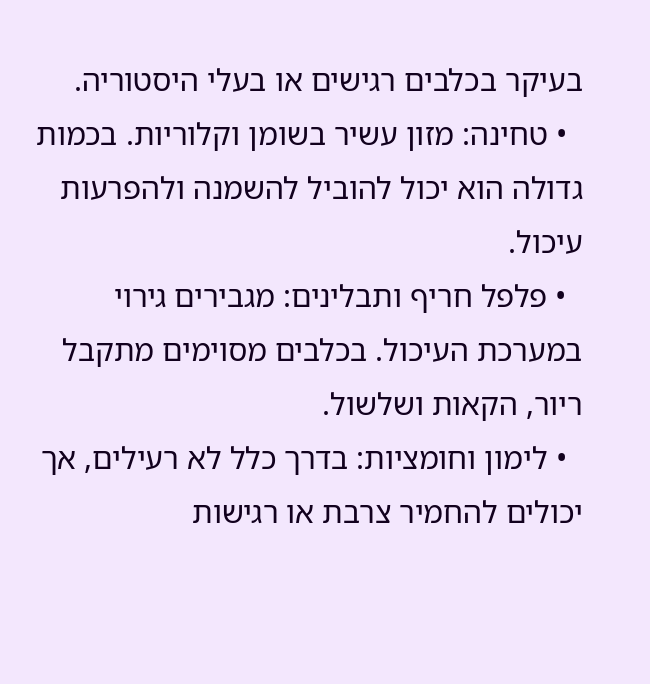בעיקר בכלבים רגישים או בעלי היסטוריה.
  • טחינה: מזון עשיר בשומן וקלוריות. בכמות גדולה הוא יכול להוביל להשמנה ולהפרעות עיכול.
  • פלפל חריף ותבלינים: מגבירים גירוי במערכת העיכול. בכלבים מסוימים מתקבל ריור, הקאות ושלשול.
  • לימון וחומציות: בדרך כלל לא רעילים, אך יכולים להחמיר צרבת או רגישות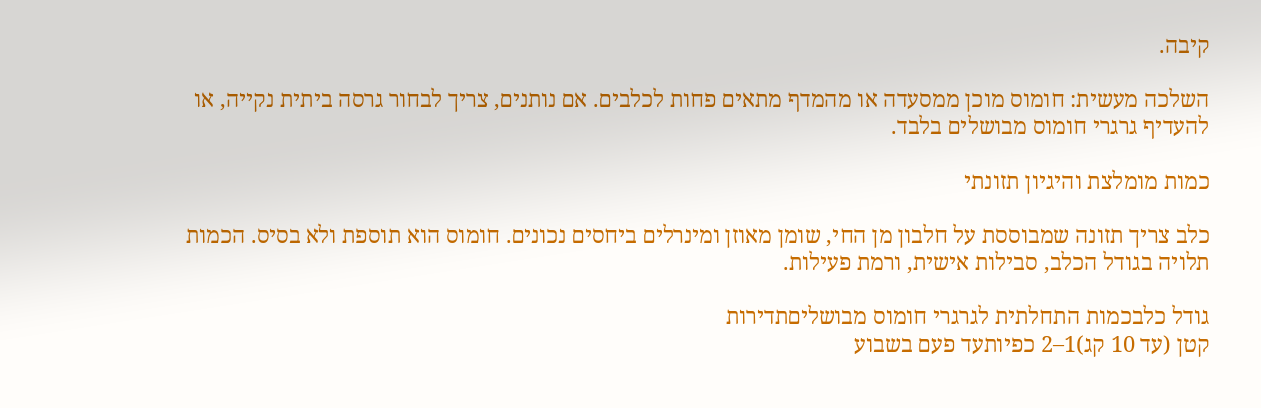קיבה.

השלכה מעשית: חומוס מוכן ממסעדה או מהמדף מתאים פחות לכלבים. אם נותנים, צריך לבחור גרסה ביתית נקייה, או להעדיף גרגרי חומוס מבושלים בלבד.

כמות מומלצת והיגיון תזונתי

כלב צריך תזונה שמבוססת על חלבון מן החי, שומן מאוזן ומינרלים ביחסים נכונים. חומוס הוא תוספת ולא בסיס. הכמות תלויה בגודל הכלב, סבילות אישית, ורמת פעילות.

גודל כלבכמות התחלתית לגרגרי חומוס מבושליםתדירות
קטן (עד 10 קג)1–2 כפיותעד פעם בשבוע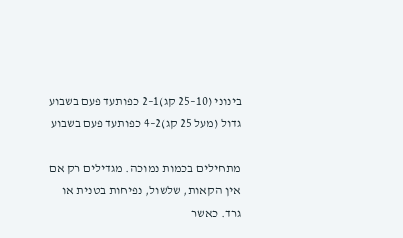בינוני (10–25 קג)1–2 כפותעד פעם בשבוע
גדול (מעל 25 קג)2–4 כפותעד פעם בשבוע

מתחילים בכמות נמוכה. מגדילים רק אם אין הקאות, שלשול, נפיחות בטנית או גרד. כאשר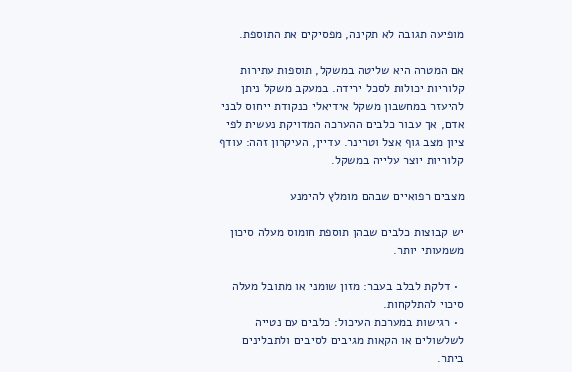מופיעה תגובה לא תקינה, מפסיקים את התוספת.

אם המטרה היא שליטה במשקל, תוספות עתירות קלוריות יכולות לסכל ירידה. במעקב משקל ניתן להיעזר במחשבון משקל אידיאלי כנקודת ייחוס לבני אדם, אך עבור כלבים ההערכה המדויקת נעשית לפי ציון מצב גוף אצל וטרינר. עדיין, העיקרון זהה: עודף קלוריות יוצר עלייה במשקל.

מצבים רפואיים שבהם מומלץ להימנע

יש קבוצות כלבים שבהן תוספת חומוס מעלה סיכון משמעותי יותר.

  • דלקת לבלב בעבר: מזון שומני או מתובל מעלה סיכוי להתלקחות.
  • רגישות במערכת העיכול: כלבים עם נטייה לשלשולים או הקאות מגיבים לסיבים ולתבלינים ביתר.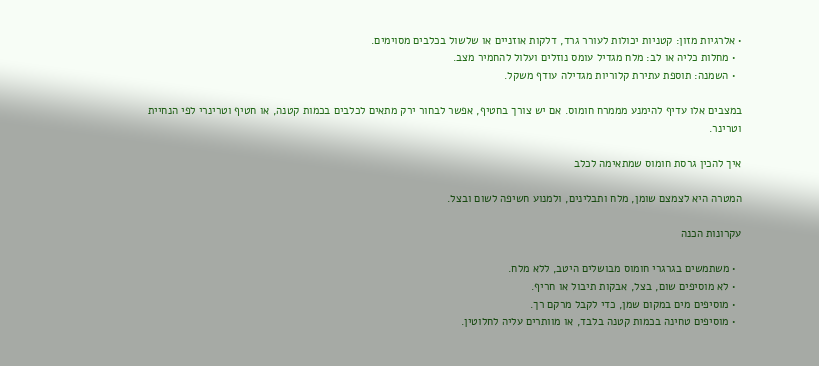• אלרגיות מזון: קטניות יכולות לעורר גרד, דלקות אוזניים או שלשול בכלבים מסוימים.
  • מחלות כליה או לב: מלח מגדיל עומס נוזלים ועלול להחמיר מצב.
  • השמנה: תוספת עתירת קלוריות מגדילה עודף משקל.

במצבים אלו עדיף להימנע מממרח חומוס. אם יש צורך בחטיף, אפשר לבחור ירק מתאים לכלבים בכמות קטנה, או חטיף וטרינרי לפי הנחיית וטרינר.

איך להכין גרסת חומוס שמתאימה לכלב

המטרה היא לצמצם שומן, מלח ותבלינים, ולמנוע חשיפה לשום ובצל.

עקרונות הכנה

  • משתמשים בגרגרי חומוס מבושלים היטב, ללא מלח.
  • לא מוסיפים שום, בצל, אבקות תיבול או חריף.
  • מוסיפים מים במקום שמן, כדי לקבל מרקם רך.
  • מוסיפים טחינה בכמות קטנה בלבד, או מוותרים עליה לחלוטין.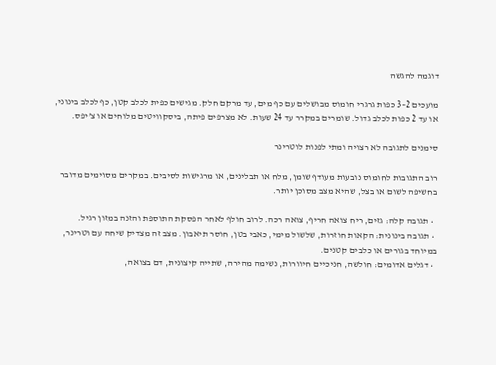דוגמה להגשה

מועכים 2–3 כפות גרגרי חומוס מבושלים עם כף מים, עד מרקם חלק. מגישים כפית לכלב קטן, כף לכלב בינוני, או עד 2 כפות לכלב גדול. שומרים במקרר עד 24 שעות. לא מצרפים פיתה, ביסקוויטים מלוחים או צ’יפס.

סימנים לתגובה לא רצויה ומתי לפנות לוטרינר

רוב התגובות לחומוס נובעות מעודף שומן, מלח או תבלינים, או מרגישות לסיבים. במקרים מסוימים מדובר בחשיפה לשום או בצל, שהיא מצב מסוכן יותר.

  • תגובה קלה: גזים, ריח צואה חריף, צואה רכה. לרוב חולף לאחר הפסקת התוספת והזנה במזון רגיל.
  • תגובה בינונית: הקאות חוזרות, שלשול מימי, כאבי בטן, חוסר תיאבון. מצב זה מצדיק שיחה עם וטרינר, במיוחד בגורים או כלבים קטנים.
  • דגלים אדומים: חולשה, חניכיים חיוורות, נשימה מהירה, שתייה קיצונית, דם בצואה,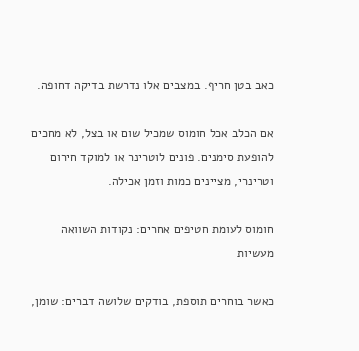כאב בטן חריף. במצבים אלו נדרשת בדיקה דחופה.

אם הכלב אכל חומוס שמכיל שום או בצל, לא מחכים להופעת סימנים. פונים לוטרינר או למוקד חירום וטרינרי, מציינים כמות וזמן אכילה.

חומוס לעומת חטיפים אחרים: נקודות השוואה מעשיות

כאשר בוחרים תוספת, בודקים שלושה דברים: שומן,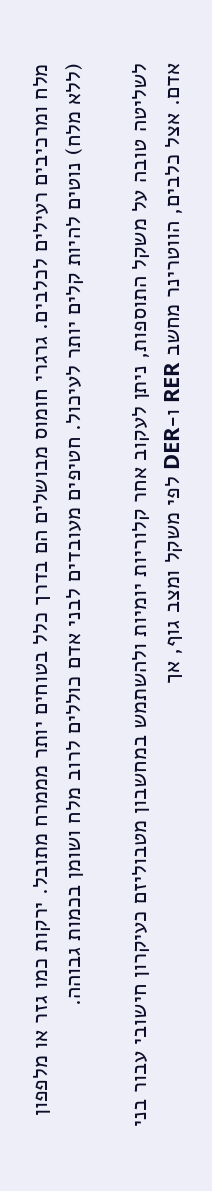מלח ומרכיבים רעילים לכלבים. גרגרי חומוס מבושלים הם בדרך כלל בטוחים יותר מממרח מתובל. ירקות כמו גזר או מלפפון (ללא מלח) נוטים להיות קלים יותר לעיכול. חטיפים מעובדים לבני אדם כוללים לרוב מלח ושומן בכמות גבוהה.

לשליטה טובה על משקל התוספות, ניתן לעקוב אחר קלוריות יומיות ולהשתמש במחשבון מטבוליזם כעיקרון חישובי עבור בני אדם. אצל כלבים, הווטרינר מחשב RER ו-DER לפי משקל ומצב גוף, אך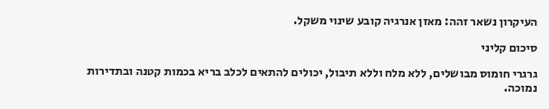העיקרון נשאר זהה: מאזן אנרגיה קובע שינוי משקל.

סיכום קליני

גרגרי חומוס מבושלים, ללא מלח וללא תיבול, יכולים להתאים לכלב בריא בכמות קטנה ובתדירות נמוכה.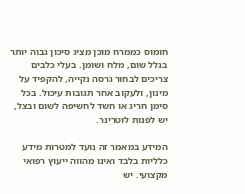חומוס כממרח מוכן מציג סיכון גבוה יותר בגלל שום, מלח ושומן. בעלי כלבים צריכים לבחור גרסה נקייה, להקפיד על מינון, ולעקוב אחר תגובות עיכול. בכל סימן חריג או חשד לחשיפה לשום ובצל, יש לפנות לוטרינר.

המידע במאמר זה נועד למטרות מידע כלליות בלבד ואינו מהווה ייעוץ רפואי מקצועי. יש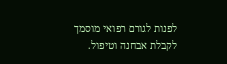לפנות לגורם רפואי מוסמך לקבלת אבחנה וטיפול.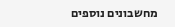מחשבונים נוספים